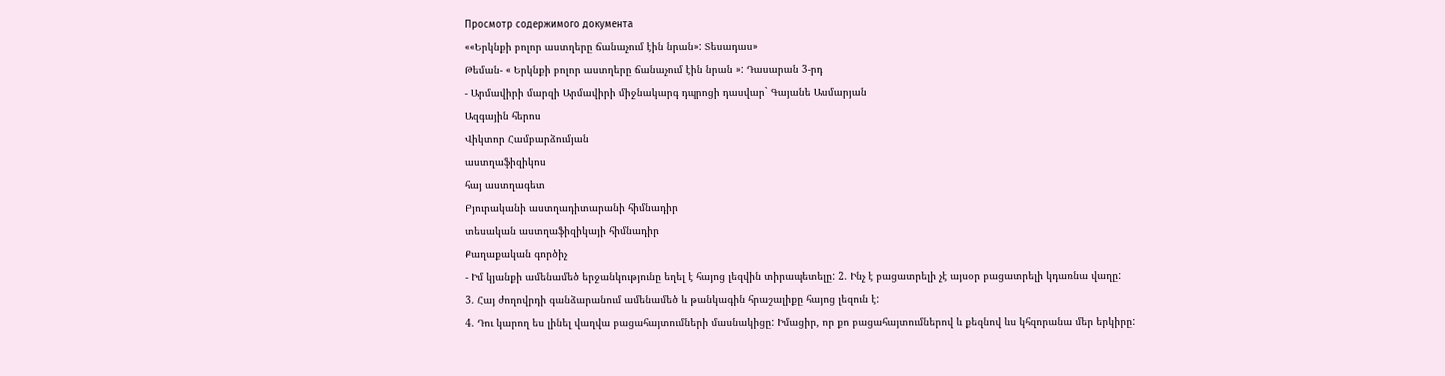Просмотр содержимого документа
««Երկնքի բոլոր աստղերը ճանաչում էին նրան»: Տեսադաս»
Թեման- « Երկնքի բոլոր աստղերը ճանաչում էին նրան »: Դասարան 3-րդ
- Արմավիրի մարզի Արմավիրի միջնակարգ դպրոցի դասվար` Գայանե Ասմարյան
Ազգային հերոս
Վիկտոր Համբարձումյան
աստղաֆիզիկոս
հայ աստղագետ
Բյուրականի աստղադիտարանի հիմնադիր
տեսական աստղաֆիզիկայի հիմնադիր
Քաղաքական գործիչ
- Իմ կյանքի ամենամեծ երջանկությունը եղել է հայոց լեզվին տիրապետելը: 2. Ինչ է բացատրելի չէ այսօր բացատրելի կդառնա վաղը:
3. Հայ ժողովրդի գանձարանում ամենամեծ և թանկագին հրաշալիքը հայոց լեզուն է:
4. Դու կարող ես լինել վաղվա բացահայտումների մասնակիցը: Իմացիր, որ քո բացահայտումներով և քեզնով ևս կհզորանա մեր երկիրը: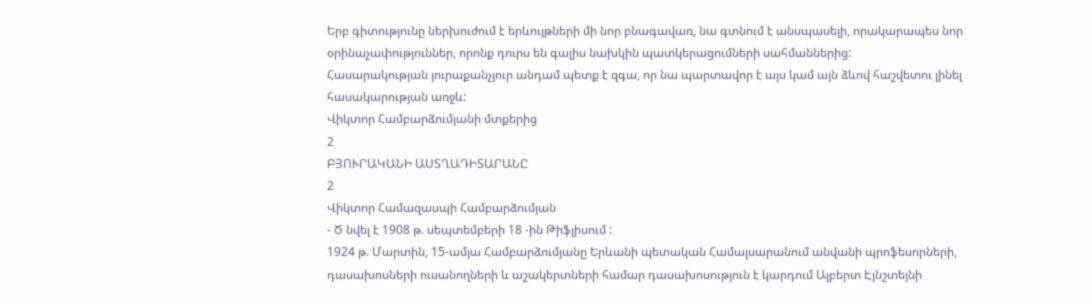Երբ գիտությունը ներխուժում է երևույթների մի նոր բնագավառ, նա գտնում է անսպասելի, որակարապես նոր օրինաչափություններ, որոնք դուրս են գալիս նախկին պատկերացումների սահմաններից:
Հասարակության յուրաքանչյուր անդամ պետք է զգա, որ նա պարտավոր է այս կամ այն ձևով հաշվետու լինել հասակարության առջև:
Վիկտոր Համբարձումյանի մտքերից
2
ԲՅՈՒՐԱԿԱՆԻ ԱՍՏՂԱԴԻՏԱՐԱՆԸ
2
Վիկտոր Համազասպի Համբարձումյան
- Ծ նվել է 1908 թ. սեպտեմբերի 18 -ին Թիֆլիսում :
1924 թ. Մարտին, 15-ամյա Համբարձումյանը Երևանի պետական Համալսարանում անվանի պրոֆեսորների, դասախոսների ուսանողների և աշակերտների համար դասախոսություն է կարդում Ալբերտ Էյնշտեյնի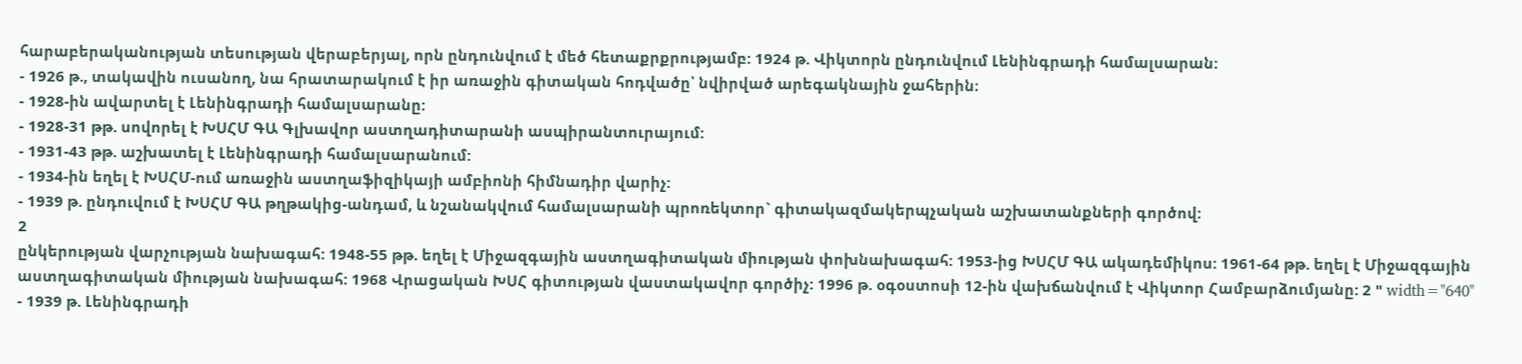հարաբերականության տեսության վերաբերյալ, որն ընդունվում է մեծ հետաքրքրությամբ: 1924 թ. Վիկտորն ընդունվում Լենինգրադի համալսարան:
- 1926 թ., տակավին ուսանող, նա հրատարակում է իր առաջին գիտական հոդվածը՝ նվիրված արեգակնային ջահերին։
- 1928-ին ավարտել է Լենինգրադի համալսարանը:
- 1928-31 թթ. սովորել է ԽՍՀՄ ԳԱ Գլխավոր աստղադիտարանի ասպիրանտուրայում:
- 1931-43 թթ. աշխատել է Լենինգրադի համալսարանում:
- 1934-ին եղել է ԽՍՀՄ-ում առաջին աստղաֆիզիկայի ամբիոնի հիմնադիր վարիչ:
- 1939 թ. ընդուվում է ԽՍՀՄ ԳԱ թղթակից-անդամ, և նշանակվում համալսարանի պրոռեկտոր` գիտակազմակերպչական աշխատանքների գործով:
2
ընկերության վարչության նախագահ: 1948-55 թթ. եղել է Միջազգային աստղագիտական միության փոխնախագահ: 1953-ից ԽՍՀՄ ԳԱ ակադեմիկոս: 1961-64 թթ. եղել է Միջազգային աստղագիտական միության նախագահ: 1968 Վրացական ԽՍՀ գիտության վաստակավոր գործիչ: 1996 թ. օգօստոսի 12-ին վախճանվում է Վիկտոր Համբարձումյանը: 2 " width="640"
- 1939 թ. Լենինգրադի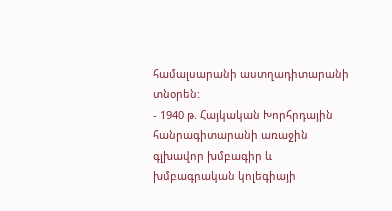համալսարանի աստղադիտարանի տնօրեն:
- 1940 թ. Հայկական Խորհրդային հանրագիտարանի առաջին գլխավոր խմբագիր և խմբագրական կոլեգիայի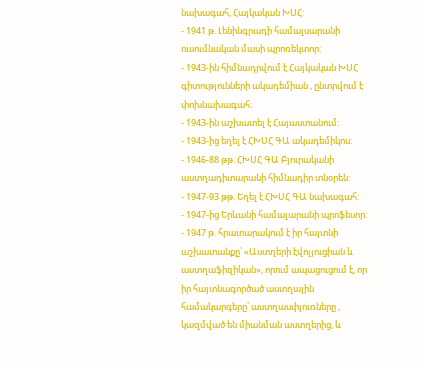նախագահ, Հայկական ԽՍՀ:
- 1941 թ. Լենինգրադի համալսարանի ուսումնական մասի պրոռեկտոր:
- 1943-ին հիմնադրվում է Հայկական ԽՍՀ գիտությունների ակադեմիան , ընտրվում է փոխնախագահ։
- 1943-ին աշխատել է Հայաստանում:
- 1943-ից եղել է ՀԽՍՀ ԳԱ ակադեմիկոս:
- 1946-88 թթ. ՀԽՍՀ ԳԱ Բյուրականի աստղադիտարանի հիմնադիր տնօրեն:
- 1947-93 թթ. Եղել է ՀԽՍՀ ԳԱ նախագահ:
- 1947-ից Երևանի համալարանի պրոֆեսոր:
- 1947 թ. հրատարակում է իր հայտնի աշխատանքը՝ «Աստղերի էվոլյուցիան և աստղաֆիզիկան», որում ապացուցում է, որ իր հայտնագործած աստղային համակարգերը՝ աստղասփյուռները , կազմված են միանման աստղերից, և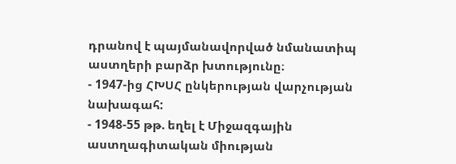դրանով է պայմանավորված նմանատիպ աստղերի բարձր խտությունը։
- 1947-ից ՀԽՍՀ ընկերության վարչության նախագահ:
- 1948-55 թթ. եղել է Միջազգային աստղագիտական միության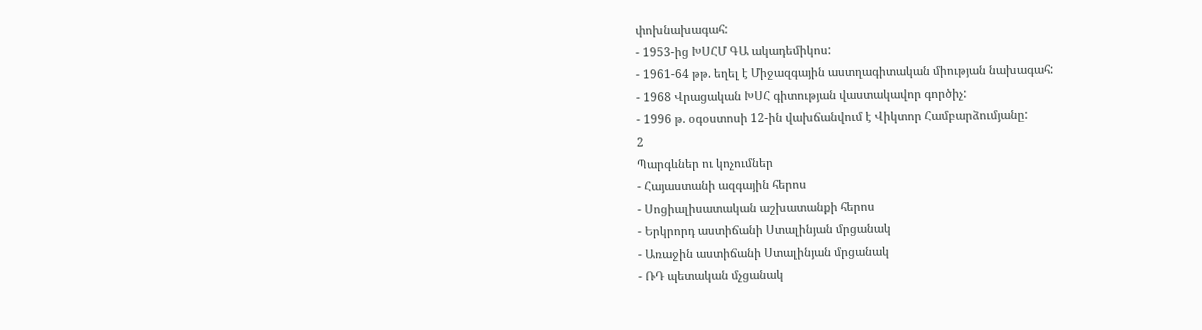փոխնախագահ:
- 1953-ից ԽՍՀՄ ԳԱ ակադեմիկոս:
- 1961-64 թթ. եղել է Միջազգային աստղագիտական միության նախագահ:
- 1968 Վրացական ԽՍՀ գիտության վաստակավոր գործիչ:
- 1996 թ. օգօստոսի 12-ին վախճանվում է Վիկտոր Համբարձումյանը:
2
Պարգևներ ու կոչումներ
- Հայաստանի ազգային հերոս
- Սոցիալիսատական աշխատանքի հերոս
- Երկրորդ աստիճանի Ստալինյան մրցանակ
- Առաջին աստիճանի Ստալինյան մրցանակ
- ՌԴ պետական մչցանակ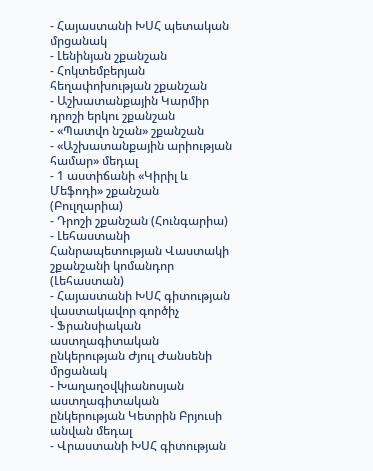- Հայաստանի ԽՍՀ պետական մրցանակ
- Լենինյան շքանշան
- Հոկտեմբերյան հեղափոխության շքանշան
- Աշխատանքային Կարմիր դրոշի երկու շքանշան
- «Պատվո նշան» շքանշան
- «Աշխատանքային արիության համար» մեդալ
- 1 աստիճանի «Կիրիլ և Մեֆոդի» շքանշան (Բուլղարիա)
- Դրոշի շքանշան (Հունգարիա)
- Լեհաստանի Հանրապետության Վաստակի շքանշանի կոմանդոր (Լեհաստան)
- Հայաստանի ԽՍՀ գիտության վաստակավոր գործիչ
- Ֆրանսիական աստղագիտական ընկերության Ժյուլ Ժանսենի մրցանակ
- Խաղաղօվկիանոսյան աստղագիտական ընկերության Կետրին Բրյուսի անվան մեդալ
- Վրաստանի ԽՍՀ գիտության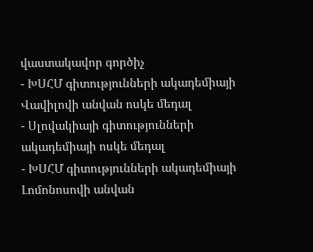վաստակավոր գործիչ
- ԽՍՀՄ գիտությունների ակադեմիայի Վավիլովի անվան ոսկե մեդալ
- Սլովակիայի գիտությունների ակադեմիայի ոսկե մեդալ
- ԽՍՀՄ գիտությունների ակադեմիայի Լոմոնոսովի անվան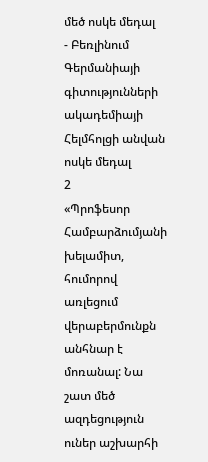մեծ ոսկե մեդալ
- Բեռլինում Գերմանիայի գիտությունների ակադեմիայի Հելմհոլցի անվան ոսկե մեդալ
2
«Պրոֆեսոր Համբարձումյանի խելամիտ, հումորով առլեցում վերաբերմունքն անհնար է մոռանալ: Նա շատ մեծ ազդեցություն ուներ աշխարհի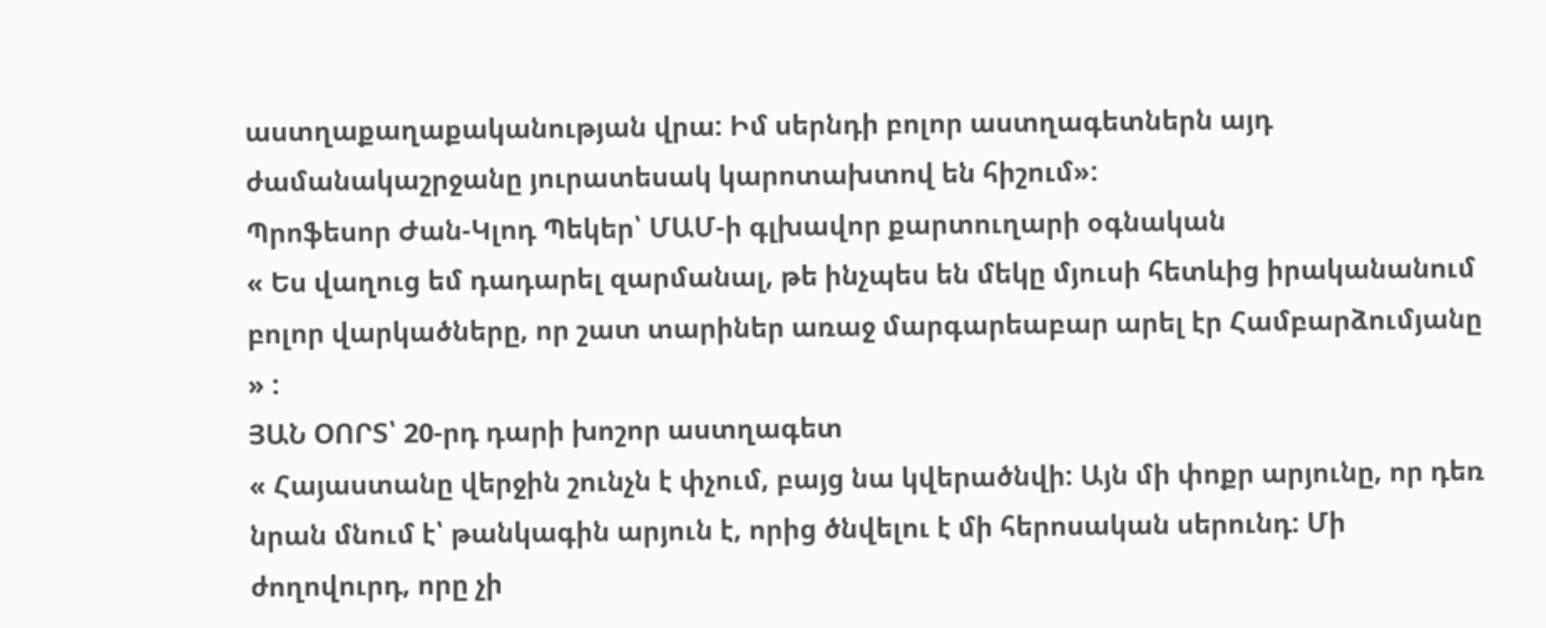աստղաքաղաքականության վրա: Իմ սերնդի բոլոր աստղագետներն այդ ժամանակաշրջանը յուրատեսակ կարոտախտով են հիշում»:
Պրոֆեսոր Ժան-Կլոդ Պեկեր՝ ՄԱՄ-ի գլխավոր քարտուղարի օգնական
« Ես վաղուց եմ դադարել զարմանալ, թե ինչպես են մեկը մյուսի հետևից իրականանում բոլոր վարկածները, որ շատ տարիներ առաջ մարգարեաբար արել էր Համբարձումյանը » :
ՅԱՆ ՕՈՐՏ՝ 20-րդ դարի խոշոր աստղագետ
« Հայաստանը վերջին շունչն է փչում, բայց նա կվերածնվի: Այն մի փոքր արյունը, որ դեռ նրան մնում է՝ թանկագին արյուն է, որից ծնվելու է մի հերոսական սերունդ: Մի ժողովուրդ, որը չի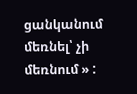ցանկանում մեռնել՝ չի մեռնում » :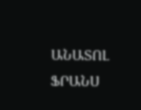ԱՆԱՏՈԼ ՖՐԱՆՍ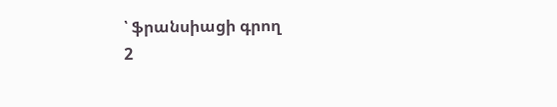՝ ֆրանսիացի գրող
2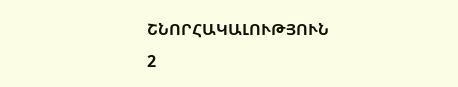ՇՆՈՐՀԱԿԱԼՈՒԹՅՈՒՆ
2